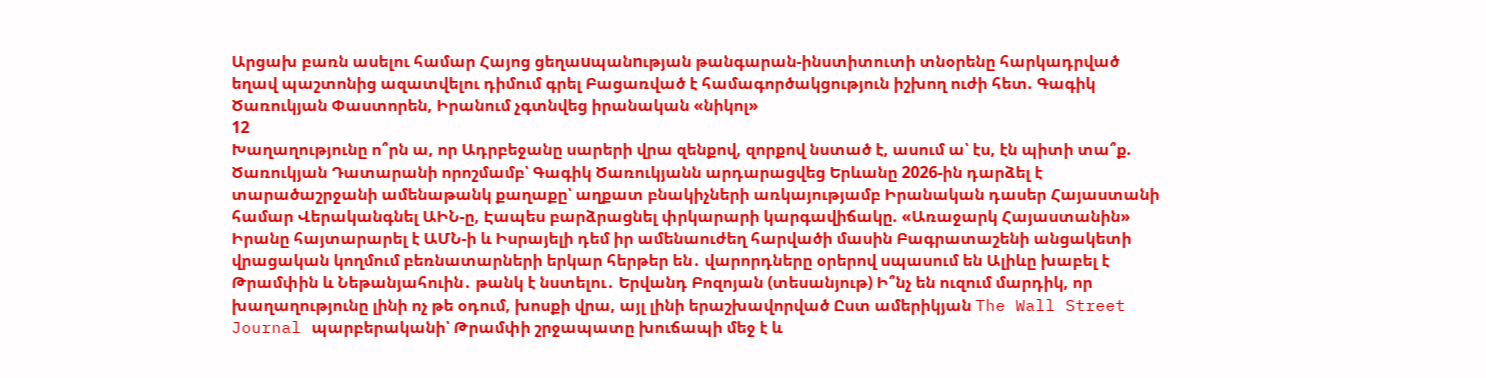Արցախ բառն ասելու համար Հայոց ցեղաuպանnւթյան թանգարան-ինստիտուտի տնօրենը հարկադրված եղավ պաշտոնից ազատվելու դիմում գրել Բացառված է համագործակցություն իշխող ուժի հետ. Գագիկ Ծառուկյան Փաստորեն, Իրանում չգտնվեց իրանական «նիկոլ»
12
Խաղաղությունը ո՞րն ա, որ Ադրբեջանը սարերի վրա զենքով, զորքով նստած է, ասում ա՝ էս, էն պիտի տա՞ք. Ծառուկյան Դատարանի որոշմամբ՝ Գագիկ Ծառուկյանն արդարացվեց Երևանը 2026-ին դարձել է տարածաշրջանի ամենաթանկ քաղաքը՝ աղքատ բնակիչների առկայությամբ Իրանական դասեր Հայաստանի համար Վերականգնել ԱԻՆ-ը, Էապես բարձրացնել փրկարարի կարգավիճակը. «Առաջարկ Հայաստանին» Իրանը հայտարարել է ԱՄՆ-ի և Իսրայելի դեմ իր ամենաուժեղ հարվածի մասին Բագրատաշենի անցակետի վրացական կողմում բեռնատարների երկար հերթեր են․ վարորդները օրերով սպասում են Ալիևը խաբել է Թրամփին և Նեթանյահուին․ թանկ է նստելու․ Երվանդ Բոզոյան (տեսանյութ) Ի՞նչ են ուզում մարդիկ, որ խաղաղությունը լինի ոչ թե օդում, խոսքի վրա, այլ լինի երաշխավորված Ըստ ամերիկյան The Wall Street Journal պարբերականի՝ Թրամփի շրջապատը խուճապի մեջ է և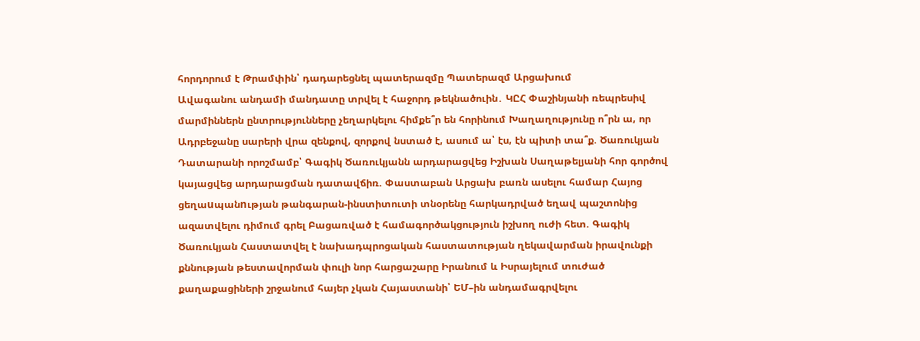հորդորում է Թրամփին՝ դադարեցնել պատերազմը Պատերազմ Արցախում
Ավագանու անդամի մանդատը տրվել է հաջորդ թեկնածուին․ ԿԸՀ Փաշինյանի ռեպրեսիվ մարմիններն ընտրությունները չեղարկելու հիմքե՞ր են հորինում Խաղաղությունը ո՞րն ա, որ Ադրբեջանը սարերի վրա զենքով, զորքով նստած է, ասում ա՝ էս, էն պիտի տա՞ք. Ծառուկյան Դատարանի որոշմամբ՝ Գագիկ Ծառուկյանն արդարացվեց Իշխան Սաղաթելյանի հոր գործով կայացվեց արդարացման դատավճիռ. Փաստաբան Արցախ բառն ասելու համար Հայոց ցեղաuպանnւթյան թանգարան-ինստիտուտի տնօրենը հարկադրված եղավ պաշտոնից ազատվելու դիմում գրել Բացառված է համագործակցություն իշխող ուժի հետ. Գագիկ Ծառուկյան Հաստատվել է նախադպրոցական հաստատության ղեկավարման իրավունքի քննության թեստավորման փուլի նոր հարցաշարը Իրանում և Իսրայելում տուժած քաղաքացիների շրջանում հայեր չկան Հայաստանի՝ ԵՄ–ին անդամագրվելու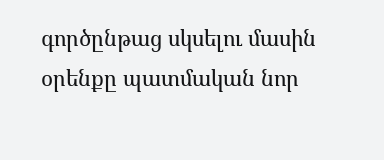գործընթաց սկսելու մասին օրենքը պատմական նոր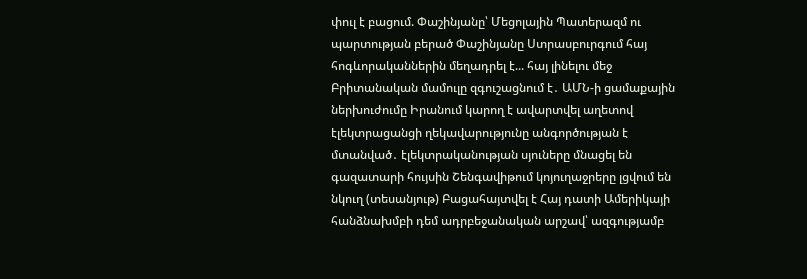փուլ է բացում. Փաշինյանը՝ Մեցոլային Պատերազմ ու պարտության բերած Փաշինյանը Ստրասբուրգում հայ հոգևորականներին մեղադրել է... հայ լինելու մեջ Բրիտանական մամուլը զգուշացնում է․ ԱՄՆ-ի ցամաքային ներխուժումը Իրանում կարող է ավարտվել աղետով էլեկտրացանցի ղեկավարությունը անգործության է մտանված․ էլեկտրականության սյուները մնացել են գազատարի հույսին Շենգավիթում կոյուղաջրերը լցվում են նկուղ (տեսանյութ) Բացահայտվել է Հայ դատի Ամերիկայի հանձնախմբի դեմ ադրբեջանական արշավ՝ ազգությամբ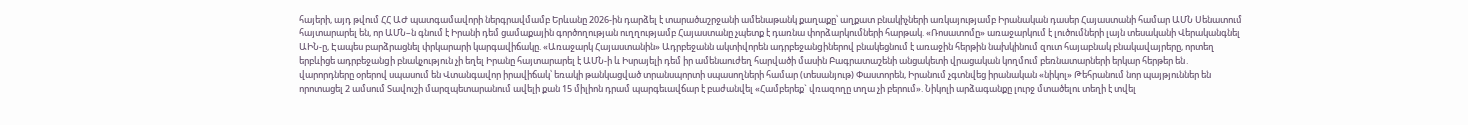հայերի, այդ թվում ՀՀ ԱԺ պատգամավորի ներգրավմամբ Երևանը 2026-ին դարձել է տարածաշրջանի ամենաթանկ քաղաքը՝ աղքատ բնակիչների առկայությամբ Իրանական դասեր Հայաստանի համար ԱՄՆ Սենատում հայտարարել են, որ ԱՄՆ–ն գնում է Իրանի դեմ ցամաքային գործողության ուղղությամբ Հայաստանը չպետք է դառնա փորձարկումների հարթակ. «Ռոսատոմը» առաջարկում է լուծումների լայն տեսականի Վերականգնել ԱԻՆ-ը, Էապես բարձրացնել փրկարարի կարգավիճակը. «Առաջարկ Հայաստանին» Ադրբեջանն ակտիվորեն ադրբեջանgիներով բնակեցնում է առաջին հերթին նախկինում զուտ հայաբնակ բնակավայրերը, որտեղ երբևիցե ադրբեջանgի բնակչություն չի եղել Իրանը հայտարարել է ԱՄՆ-ի և Իսրայելի դեմ իր ամենաուժեղ հարվածի մասին Բագրատաշենի անցակետի վրացական կողմում բեռնատարների երկար հերթեր են․ վարորդները օրերով սպասում են Վտանգավոր իրավիճակ՝ եռակի թանկացված տրանսպորտի սպասողների համար (տեսանյութ) Փաստորեն, Իրանում չգտնվեց իրանական «նիկոլ» Թեհրանում նոր պայթյուններ են որոտացել 2 ամսում Տավուշի մարզպետարանում ավելի քան 15 միլիոն դրամ պարգեւավճար է բաժանվել «Համբերեք` վռազողը տղա չի բերում». Նիկոլի արձագանքը լուրջ մտածելու տեղի է տվել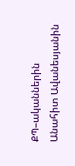ՔՊ–ականներին Անահիտ Ավանեսյանին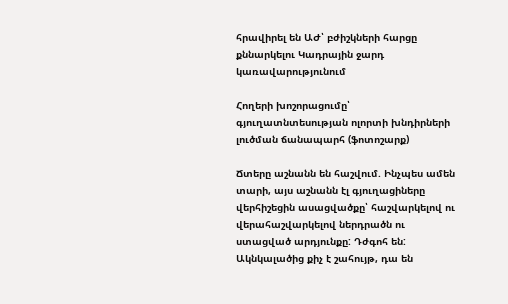հրավիրել են ԱԺ՝ բժիշկների հարցը քննարկելու Կադրային ջարդ կառավարությունում

Հողերի խոշորացումը՝ գյուղատնտեսության ոլորտի խնդիրների լուծման ճանապարհ (ֆոտոշարք)

Ճտերը աշնանն են հաշվում. Ինչպես ամեն տարի, այս աշնանն էլ գյուղացիները վերհիշեցին ասացվածքը՝ հաշվարկելով ու վերահաշվարկելով ներդրածն ու ստացված արդյունքը: Դժգոհ են: Ակնկալածից քիչ է շահույթ, դա են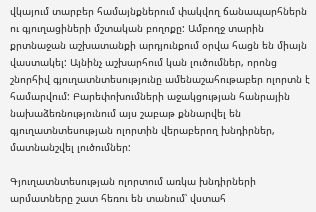վկայում տարբեր համայնքներում փակվող ճանապարհներն ու գյուղացիների մշտական բողոքը: Ամբողջ տարին քրտնաջան աշխատանքի արդյունքում օրվա հացն են միայն վաստակել: Այնինչ աշխարհում կան լուծումներ, որոնց շնորհիվ գյուղատնտեսությունը ամենաշահութաբեր ոլորտն է համարվում: Բարեփոխումների աջակցության հանրային նախաձեռնությունում այս շաբաթ քննարվել են գյուղատնտեսության ոլորտին վերաբերող խնդիրներ, մատնանշվել լուծումներ:

Գյուղատնտեսության ոլորտում առկա խնդիրների արմատները շատ հեռու են տանում՝ վստահ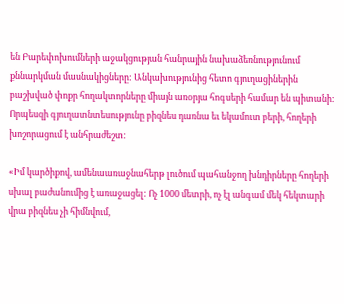են Բարեփոխումների աջակցության հանրային նախաձեռնությունում քննարկման մասնակիցները: Անկախությունից հետո գյուղացիներին բաշխված փոքր հողակտորները միայն առօրյա հոգսերի համար են պիտանի: Որպեսզի գյուղատնտեսությունը բիզնես դառնա եւ եկամուտ բերի, հողերի խոշորացում է անհրաժեշտ:

«Իմ կարծիքով, ամենաառաջնահերթ լուծում պահանջող խնդիրները հողերի սխալ բաժանումից է առաջացել: Ոչ 1000 մետրի, ոչ էլ անգամ մեկ հեկտարի վրա բիզնես չի հիմնվում,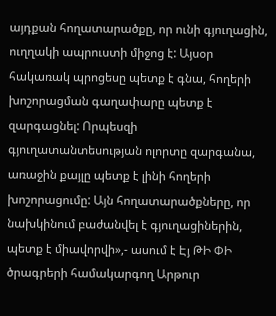այդքան հողատարածքը, որ ունի գյուղացին, ուղղակի ապրուստի միջոց է: Այսօր հակառակ պրոցեսը պետք է գնա, հողերի խոշորացման գաղափարը պետք է զարգացնել: Որպեսզի գյուղատանտեսության ոլորտը զարգանա, առաջին քայլը պետք է լինի հողերի խոշորացումը: Այն հողատարածքները, որ նախկինում բաժանվել է գյուղացիներին, պետք է միավորվի»,- ասում է Էյ ԹԻ ՓԻ ծրագրերի համակարգող Արթուր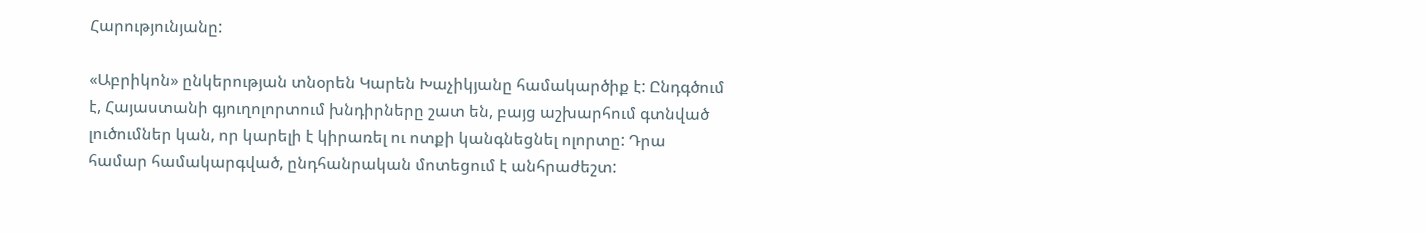Հարությունյանը:

«Աբրիկոն» ընկերության տնօրեն Կարեն Խաչիկյանը համակարծիք է: Ընդգծում է, Հայաստանի գյուղոլորտում խնդիրները շատ են, բայց աշխարհում գտնված լուծումներ կան, որ կարելի է կիրառել ու ոտքի կանգնեցնել ոլորտը: Դրա համար համակարգված, ընդհանրական մոտեցում է անհրաժեշտ: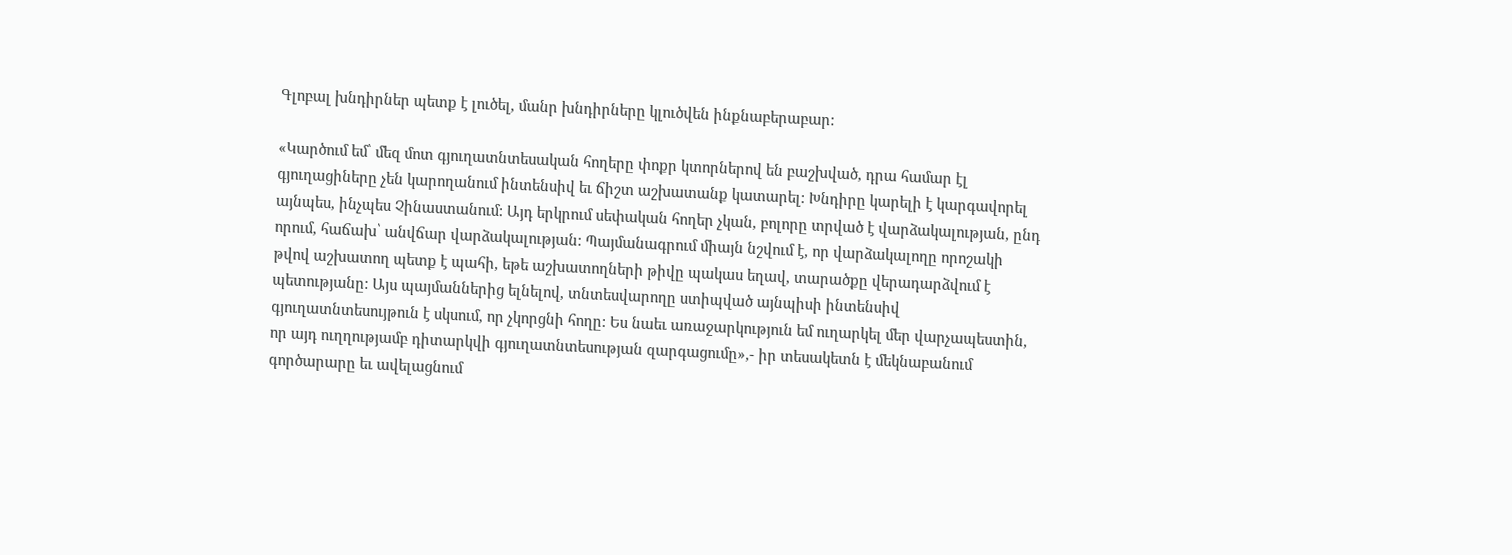Գլոբալ խնդիրներ պետք է լուծել, մանր խնդիրները կլուծվեն ինքնաբերաբար:

«Կարծում եմ՝ մեզ մոտ գյուղատնտեսական հողերը փոքր կտորներով են բաշխված, դրա համար էլ գյուղացիները չեն կարողանում ինտենսիվ եւ ճիշտ աշխատանք կատարել: Խնդիրը կարելի է կարգավորել այնպես, ինչպես Չինաստանում: Այդ երկրում սեփական հողեր չկան, բոլորը տրված է վարձակալության, ընդ որում, հաճախ՝ անվճար վարձակալության: Պայմանագրում միայն նշվում է, որ վարձակալողը որոշակի թվով աշխատող պետք է պահի, եթե աշխատողների թիվը պակաս եղավ, տարածքը վերադարձվում է պետությանը: Այս պայմաններից ելնելով, տնտեսվարողը ստիպված այնպիսի ինտենսիվ գյուղատնտեսույթուն է սկսում, որ չկորցնի հողը: Ես նաեւ առաջարկություն եմ ուղարկել մեր վարչապեստին, որ այդ ուղղությամբ դիտարկվի գյուղատնտեսության զարգացումը»,- իր տեսակետն է մեկնաբանում գործարարը եւ ավելացնում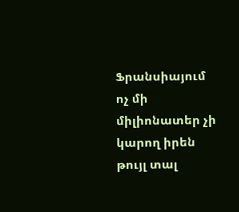Ֆրանսիայում ոչ մի միլիոնատեր չի կարող իրեն թույլ տալ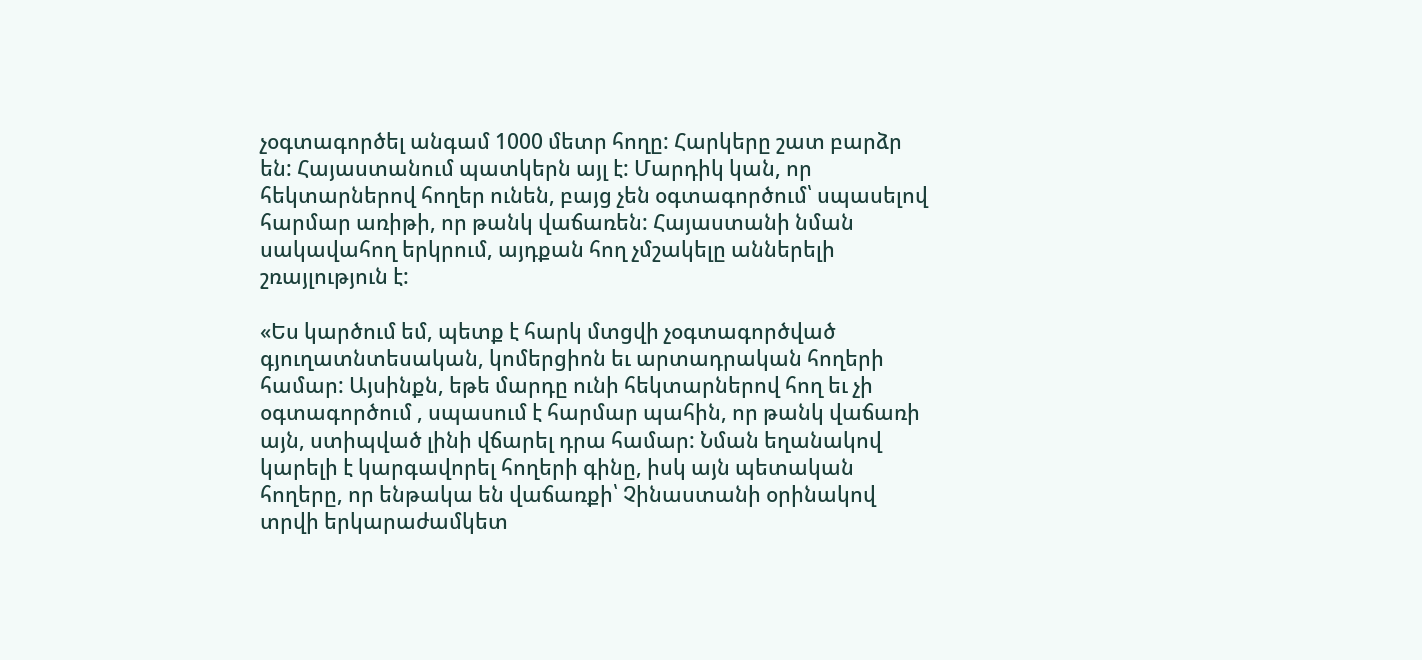չօգտագործել անգամ 1000 մետր հողը: Հարկերը շատ բարձր են: Հայաստանում պատկերն այլ է: Մարդիկ կան, որ հեկտարներով հողեր ունեն, բայց չեն օգտագործում՝ սպասելով հարմար առիթի, որ թանկ վաճառեն: Հայաստանի նման սակավահող երկրում, այդքան հող չմշակելը աններելի շռայլություն է:

«Ես կարծում եմ, պետք է հարկ մտցվի չօգտագործված գյուղատնտեսական, կոմերցիոն եւ արտադրական հողերի համար: Այսինքն, եթե մարդը ունի հեկտարներով հող եւ չի օգտագործում , սպասում է հարմար պահին, որ թանկ վաճառի այն, ստիպված լինի վճարել դրա համար: Նման եղանակով կարելի է կարգավորել հողերի գինը, իսկ այն պետական հողերը, որ ենթակա են վաճառքի՝ Չինաստանի օրինակով տրվի երկարաժամկետ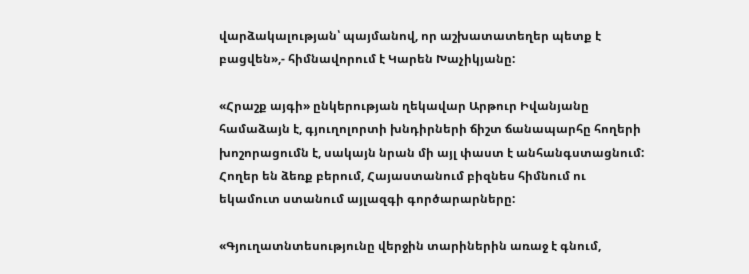վարձակալության՝ պայմանով, որ աշխատատեղեր պետք է բացվեն»,- հիմնավորում է Կարեն Խաչիկյանը:

«Հրաշք այգի» ընկերության ղեկավար Արթուր Իվանյանը համաձայն է, գյուղոլորտի խնդիրների ճիշտ ճանապարհը հողերի խոշորացումն է, սակայն նրան մի այլ փաստ է անհանգստացնում: Հողեր են ձեռք բերում, Հայաստանում բիզնես հիմնում ու եկամուտ ստանում այլազգի գործարարները:

«Գյուղատնտեսությունը վերջին տարիներին առաջ է գնում,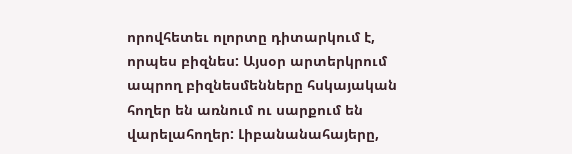որովհետեւ ոլորտը դիտարկում է, որպես բիզնես: Այսօր արտերկրում ապրող բիզնեսմենները հսկայական հողեր են առնում ու սարքում են վարելահողեր: Լիբանանահայերը,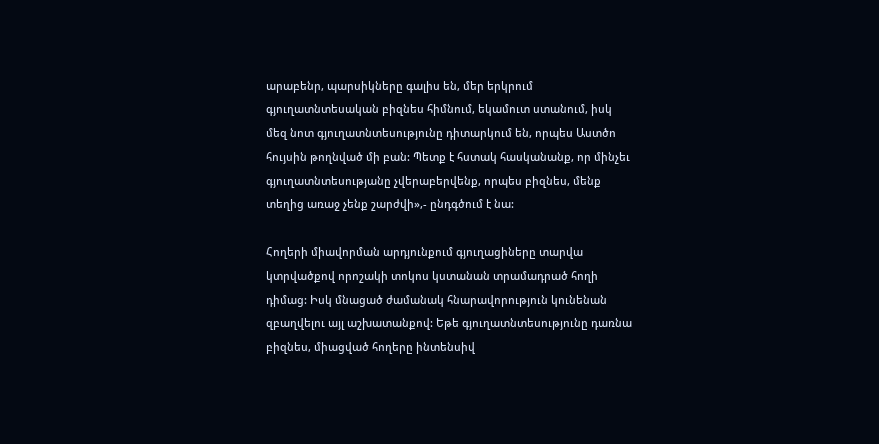արաբենր, պարսիկները գալիս են, մեր երկրում գյուղատնտեսական բիզնես հիմնում, եկամուտ ստանում, իսկ մեզ նոտ գյուղատնտեսությունը դիտարկում են, որպես Աստծո հույսին թողնված մի բան: Պետք է հստակ հասկանանք, որ մինչեւ գյուղատնտեսությանը չվերաբերվենք, որպես բիզնես, մենք տեղից առաջ չենք շարժվի»,- ընդգծում է նա:

Հողերի միավորման արդյունքում գյուղացիները տարվա կտրվածքով որոշակի տոկոս կստանան տրամադրած հողի դիմաց: Իսկ մնացած ժամանակ հնարավորություն կունենան զբաղվելու այլ աշխատանքով: Եթե գյուղատնտեսությունը դառնա բիզնես, միացված հողերը ինտենսիվ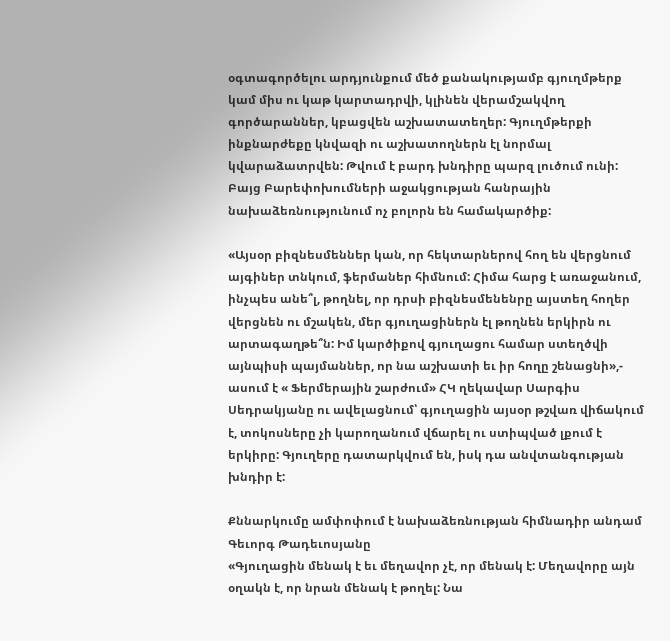օգտագործելու արդյունքում մեծ քանակությամբ գյուղմթերք կամ միս ու կաթ կարտադրվի, կլինեն վերամշակվող գործարաններ, կբացվեն աշխատատեղեր: Գյուղմթերքի ինքնարժեքը կնվազի ու աշխատողներն էլ նորմալ կվարաձատրվեն: Թվում է բարդ խնդիրը պարզ լուծում ունի: Բայց Բարեփոխումների աջակցության հանրային նախաձեռնությունում ոչ բոլորն են համակարծիք:

«Այսօր բիզնեսմեններ կան, որ հեկտարներով հող են վերցնում այգիներ տնկում, ֆերմաներ հիմնում: Հիմա հարց է առաջանում, ինչպես անե՞լ, թողնել, որ դրսի բիզնեսմենենրը այստեղ հողեր վերցնեն ու մշակեն, մեր գյուղացիներն էլ թողնեն երկիրն ու արտագաղթե՞ն: Իմ կարծիքով գյուղացու համար ստեղծվի այնպիսի պայմաններ, որ նա աշխատի եւ իր հողը շենացնի»,- ասում է « Ֆերմերային շարժում» ՀԿ ղեկավար Սարգիս Սեդրակյանը ու ավելացնում՝ գյուղացին այսօր թշվառ վիճակում է, տոկոսները չի կարողանում վճարել ու ստիպված լքում է երկիրը: Գյուղերը դատարկվում են, իսկ դա անվտանգության խնդիր է:

Քննարկումը ամփոփում է նախաձեռնության հիմնադիր անդամ Գեւորգ Թադեւոսյանը
«Գյուղացին մենակ է եւ մեղավոր չէ, որ մենակ է: Մեղավորը այն օղակն է, որ նրան մենակ է թողել: Նա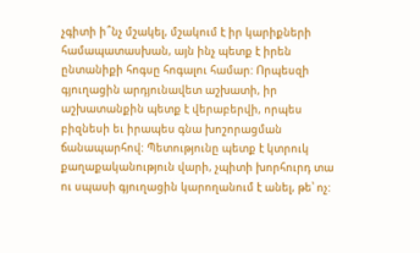չգիտի ի՞նչ մշակել, մշակում է իր կարիքների համապատասխան, այն ինչ պետք է իրեն ընտանիքի հոգսը հոգալու համար: Որպեսզի գյուղացին արդյունավետ աշխատի, իր աշխատանքին պետք է վերաբերվի, որպես բիզնեսի եւ իրապես գնա խոշորացման ճանապարհով: Պետությունը պետք է կտրուկ քաղաքականություն վարի, չպիտի խորհուրդ տա ու սպասի գյուղացին կարողանում է անել, թե՝ ոչ: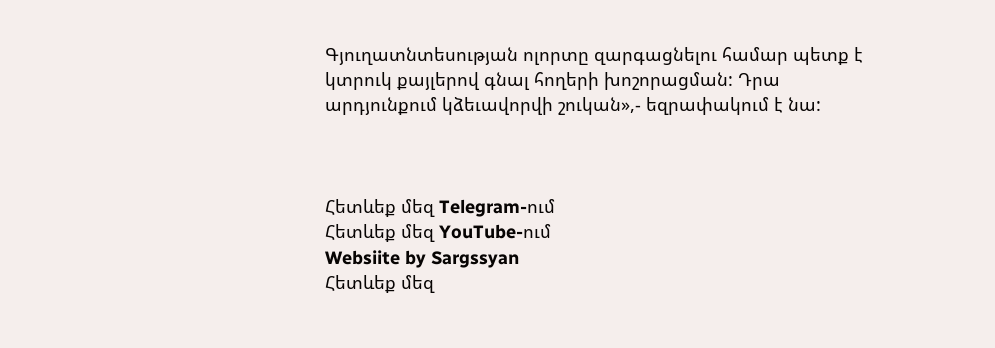Գյուղատնտեսության ոլորտը զարգացնելու համար պետք է կտրուկ քայլերով գնալ հողերի խոշորացման: Դրա արդյունքում կձեւավորվի շուկան»,- եզրափակում է նա:



Հետևեք մեզ Telegram-ում
Հետևեք մեզ YouTube-ում
Websiite by Sargssyan
Հետևեք մեզ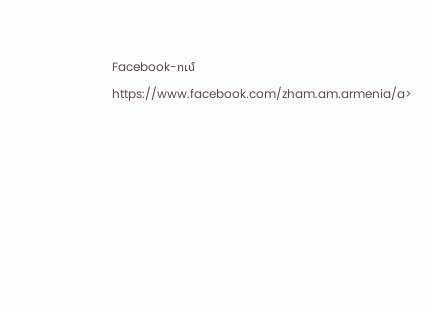Facebook-ում https://www.facebook.com/zham.am.armenia/a>